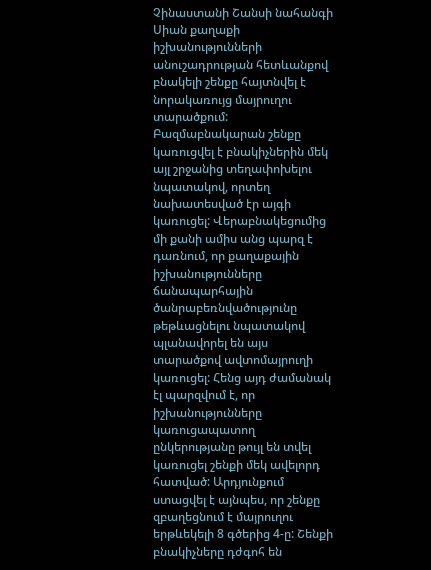Չինաստանի Շանսի նահանգի Սիան քաղաքի իշխանությունների անուշադրության հետևանքով բնակելի շենքը հայտնվել է նորակառույց մայրուղու տարածքում: Բազմաբնակարան շենքը կառուցվել է բնակիչներին մեկ այլ շրջանից տեղափոխելու նպատակով, որտեղ նախատեսված էր այգի կառուցել: Վերաբնակեցումից մի քանի ամիս անց պարզ է դառնում, որ քաղաքային իշխանությունները ճանապարհային ծանրաբեռնվածությունը թեթևացնելու նպատակով պլանավորել են այս տարածքով ավտոմայրուղի կառուցել: Հենց այդ ժամանակ էլ պարզվում է, որ իշխանությունները կառուցապատող ընկերությանը թույլ են տվել կառուցել շենքի մեկ ավելորդ հատված: Արդյունքում ստացվել է այնպես, որ շենքը զբաղեցնում է մայրուղու երթևեկելի 8 գծերից 4-ը: Շենքի բնակիչները դժգոհ են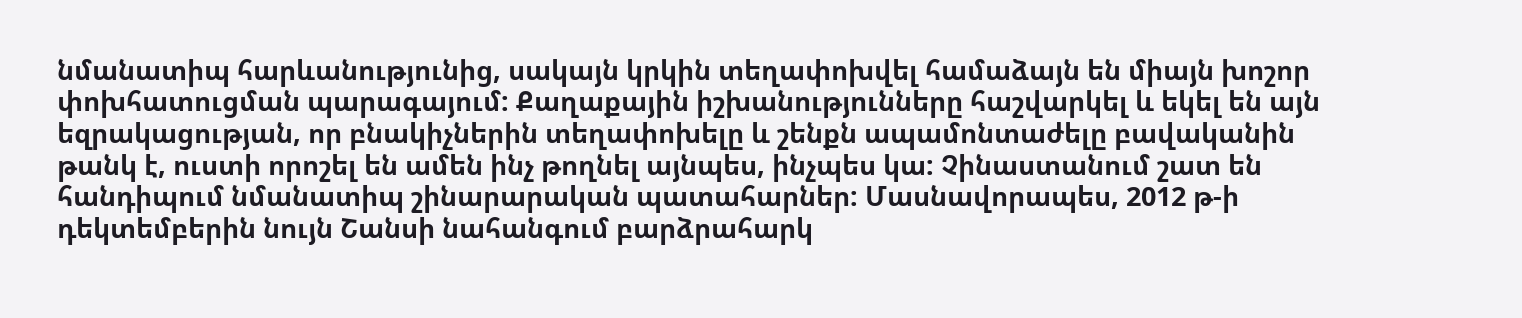նմանատիպ հարևանությունից, սակայն կրկին տեղափոխվել համաձայն են միայն խոշոր փոխհատուցման պարագայում: Քաղաքային իշխանությունները հաշվարկել և եկել են այն եզրակացության, որ բնակիչներին տեղափոխելը և շենքն ապամոնտաժելը բավականին թանկ է, ուստի որոշել են ամեն ինչ թողնել այնպես, ինչպես կա: Չինաստանում շատ են հանդիպում նմանատիպ շինարարական պատահարներ: Մասնավորապես, 2012 թ-ի դեկտեմբերին նույն Շանսի նահանգում բարձրահարկ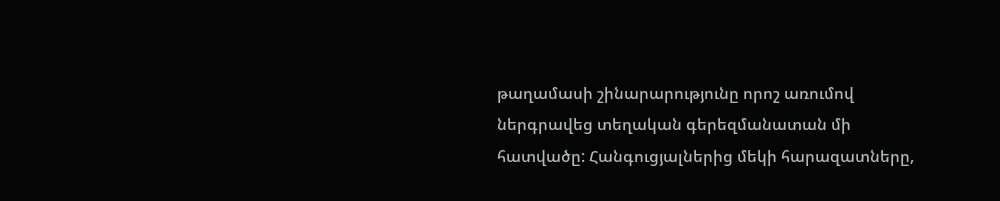թաղամասի շինարարությունը որոշ առումով ներգրավեց տեղական գերեզմանատան մի հատվածը: Հանգուցյալներից մեկի հարազատները,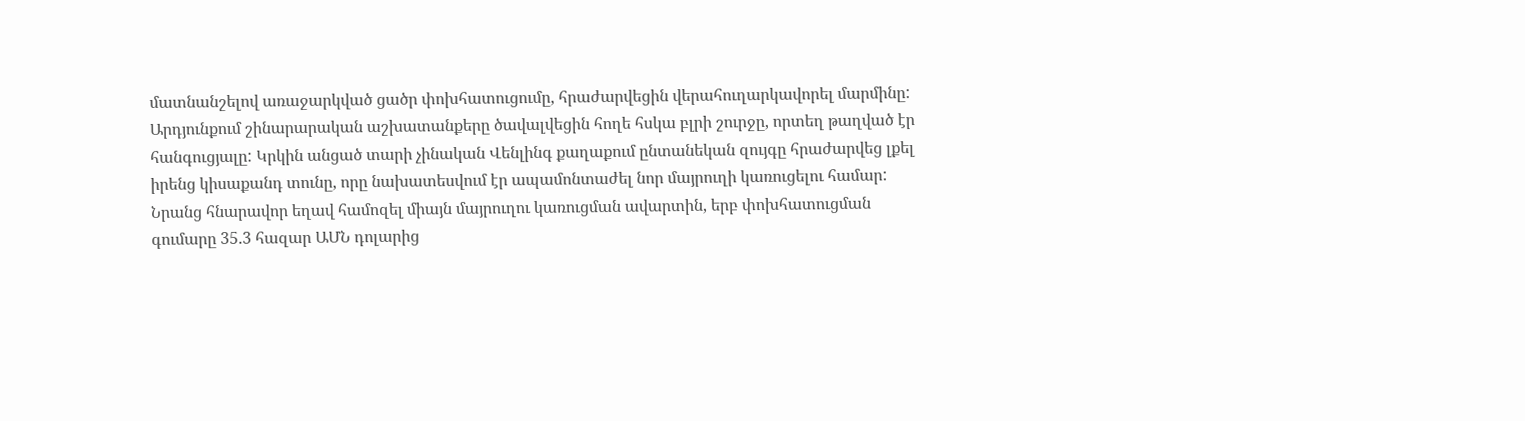մատնանշելով առաջարկված ցածր փոխհատուցումը, հրաժարվեցին վերահուղարկավորել մարմինը: Արդյունքում շինարարական աշխատանքերը ծավալվեցին հողե հսկա բլրի շուրջը, որտեղ թաղված էր հանգուցյալը: Կրկին անցած տարի չինական Վենլինգ քաղաքում ընտանեկան զույգը հրաժարվեց լքել իրենց կիսաքանդ տունը, որը նախատեսվում էր ապամոնտաժել նոր մայրուղի կառուցելու համար: Նրանց հնարավոր եղավ համոզել միայն մայրուղու կառուցման ավարտին, երբ փոխհատուցման գումարը 35.3 հազար ԱՄՆ դոլարից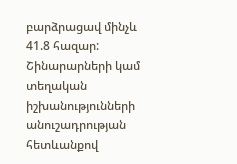բարձրացավ մինչև 41.8 հազար: Շինարարների կամ տեղական իշխանությունների անուշադրության հետևանքով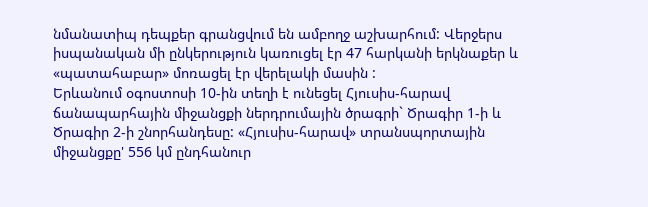նմանատիպ դեպքեր գրանցվում են ամբողջ աշխարհում: Վերջերս իսպանական մի ընկերություն կառուցել էր 47 հարկանի երկնաքեր և «պատահաբար» մոռացել էր վերելակի մասին :
Երևանում օգոստոսի 10-ին տեղի է ունեցել Հյուսիս-հարավ ճանապարհային միջանցքի ներդրումային ծրագրի` Ծրագիր 1-ի և Ծրագիր 2-ի շնորհանդեսը: «Հյուսիս-հարավ» տրանսպորտային միջանցքը' 556 կմ ընդհանուր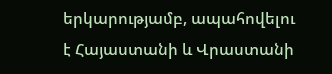երկարությամբ, ապահովելու է Հայաստանի և Վրաստանի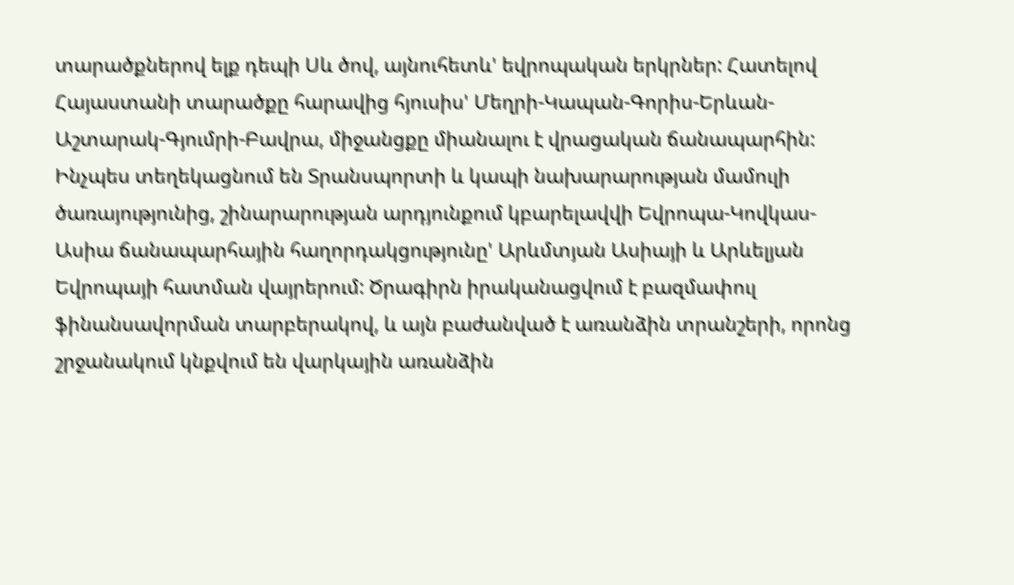տարածքներով ելք դեպի Սև ծով, այնուհետև' եվրոպական երկրներ: Հատելով Հայաստանի տարածքը հարավից հյուսիս' Մեղրի-Կապան-Գորիս-Երևան-Աշտարակ-Գյումրի-Բավրա, միջանցքը միանալու է վրացական ճանապարհին: Ինչպես տեղեկացնում են Տրանսպորտի և կապի նախարարության մամուլի ծառայությունից, շինարարության արդյունքում կբարելավվի Եվրոպա-Կովկաս-Ասիա ճանապարհային հաղորդակցությունը' Արևմտյան Ասիայի և Արևելյան Եվրոպայի հատման վայրերում: Ծրագիրն իրականացվում է բազմափուլ ֆինանսավորման տարբերակով, և այն բաժանված է առանձին տրանշերի, որոնց շրջանակում կնքվում են վարկային առանձին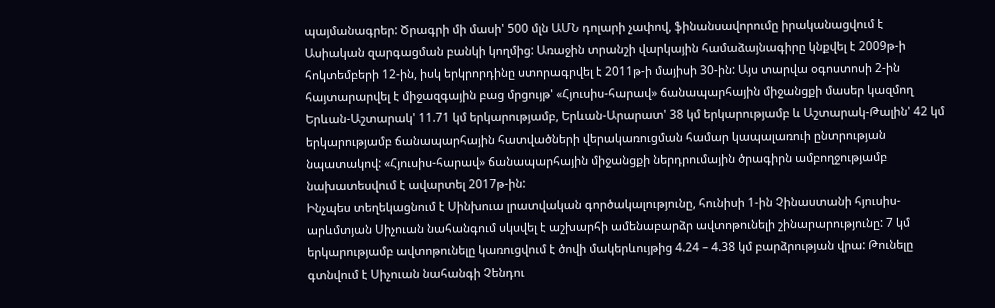պայմանագրեր: Ծրագրի մի մասի' 500 մլն ԱՄՆ դոլարի չափով, ֆինանսավորումը իրականացվում է Ասիական զարգացման բանկի կողմից: Առաջին տրանշի վարկային համաձայնագիրը կնքվել է 2009թ-ի հոկտեմբերի 12-ին, իսկ երկրորդինը ստորագրվել է 2011թ-ի մայիսի 30-ին: Այս տարվա օգոստոսի 2-ին հայտարարվել է միջազգային բաց մրցույթ' «Հյուսիս-հարավ» ճանապարհային միջանցքի մասեր կազմող Երևան-Աշտարակ' 11.71 կմ երկարությամբ, Երևան-Արարատ' 38 կմ երկարությամբ և Աշտարակ-Թալին' 42 կմ երկարությամբ ճանապարհային հատվածների վերակառուցման համար կապալառուի ընտրության նպատակով: «Հյուսիս-հարավ» ճանապարհային միջանցքի ներդրումային ծրագիրն ամբողջությամբ նախատեսվում է ավարտել 2017թ-ին:
Ինչպես տեղեկացնում է Սինխուա լրատվական գործակալությունը, հունիսի 1-ին Չինաստանի հյուսիս-արևմտյան Սիչուան նահանգում սկսվել է աշխարհի ամենաբարձր ավտոթունելի շինարարությունը: 7 կմ երկարությամբ ավտոթունելը կառուցվում է ծովի մակերևույթից 4.24 – 4.38 կմ բարձրության վրա: Թունելը գտնվում է Սիչուան նահանգի Չենդու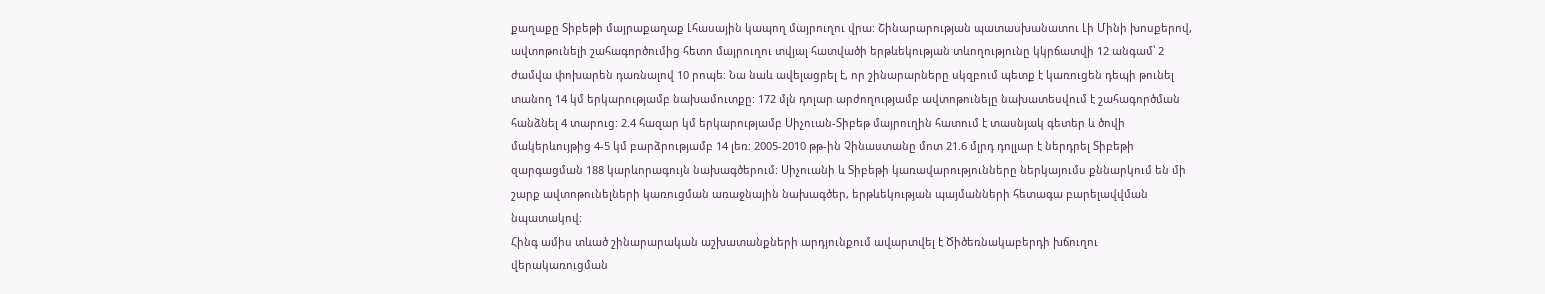քաղաքը Տիբեթի մայրաքաղաք Լհասային կապող մայրուղու վրա: Շինարարության պատասխանատու Լի Մինի խոսքերով, ավտոթունելի շահագործումից հետո մայրուղու տվյալ հատվածի երթևեկության տևողությունը կկրճատվի 12 անգամ՝ 2 ժամվա փոխարեն դառնալով 10 րոպե: Նա նաև ավելացրել է, որ շինարարները սկզբում պետք է կառուցեն դեպի թունել տանող 14 կմ երկարությամբ նախամուտքը: 172 մլն դոլար արժողությամբ ավտոթունելը նախատեսվում է շահագործման հանձնել 4 տարուց: 2.4 հազար կմ երկարությամբ Սիչուան-Տիբեթ մայրուղին հատում է տասնյակ գետեր և ծովի մակերևույթից 4-5 կմ բարձրությամբ 14 լեռ: 2005-2010 թթ-ին Չինաստանը մոտ 21.6 մլրդ դոլլար է ներդրել Տիբեթի զարգացման 188 կարևորագույն նախագծերում: Սիչուանի և Տիբեթի կառավարությունները ներկայումս քննարկում են մի շարք ավտոթունելների կառուցման առաջնային նախագծեր, երթևեկության պայմանների հետագա բարելավվման նպատակով:
Հինգ ամիս տևած շինարարական աշխատանքների արդյունքում ավարտվել է Ծիծեռնակաբերդի խճուղու վերակառուցման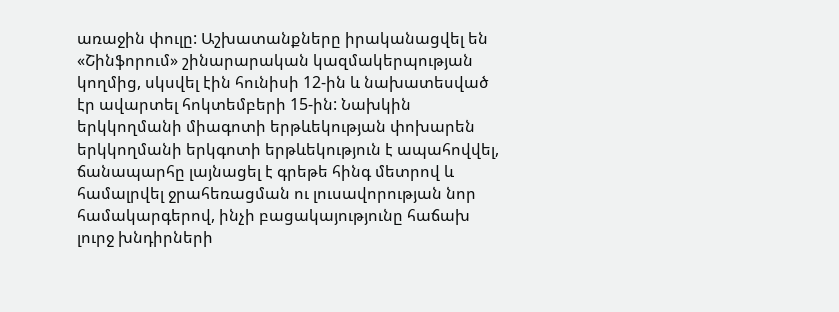առաջին փուլը: Աշխատանքները իրականացվել են «Շինֆորում» շինարարական կազմակերպության կողմից, սկսվել էին հունիսի 12-ին և նախատեսված էր ավարտել հոկտեմբերի 15-ին: Նախկին երկկողմանի միագոտի երթևեկության փոխարեն երկկողմանի երկգոտի երթևեկություն է ապահովվել, ճանապարհը լայնացել է գրեթե հինգ մետրով և համալրվել ջրահեռացման ու լուսավորության նոր համակարգերով, ինչի բացակայությունը հաճախ լուրջ խնդիրների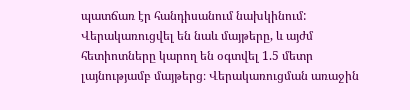պատճառ էր հանդիսանում նախկինում: Վերակառուցվել են նաև մայթերը, և այժմ հետիոտները կարող են օգտվել 1.5 մետր լայնությամբ մայթերց։ Վերակառուցման առաջին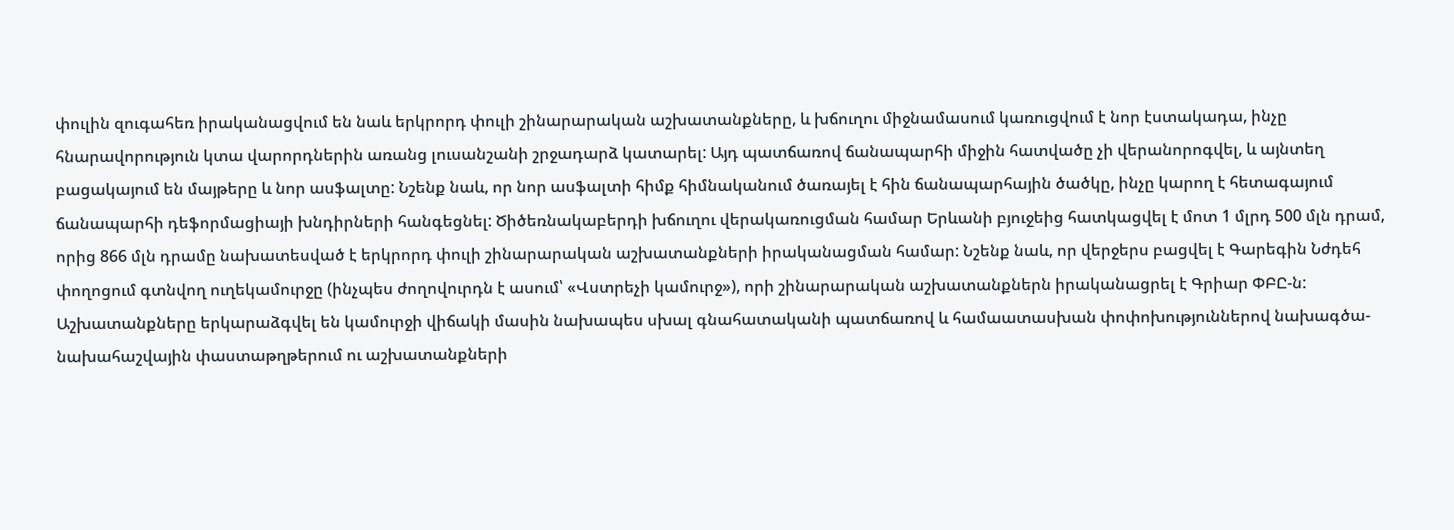փուլին զուգահեռ իրականացվում են նաև երկրորդ փուլի շինարարական աշխատանքները, և խճուղու միջնամասում կառուցվում է նոր էստակադա, ինչը հնարավորություն կտա վարորդներին առանց լուսանշանի շրջադարձ կատարել: Այդ պատճառով ճանապարհի միջին հատվածը չի վերանորոգվել, և այնտեղ բացակայում են մայթերը և նոր ասֆալտը: Նշենք նաև, որ նոր ասֆալտի հիմք հիմնականում ծառայել է հին ճանապարհային ծածկը, ինչը կարող է հետագայում ճանապարհի դեֆորմացիայի խնդիրների հանգեցնել: Ծիծեռնակաբերդի խճուղու վերակառուցման համար Երևանի բյուջեից հատկացվել է մոտ 1 մլրդ 500 մլն դրամ, որից 866 մլն դրամը նախատեսված է երկրորդ փուլի շինարարական աշխատանքների իրականացման համար: Նշենք նաև, որ վերջերս բացվել է Գարեգին Նժդեհ փողոցում գտնվող ուղեկամուրջը (ինչպես ժողովուրդն է ասում՝ «Վստրեչի կամուրջ»), որի շինարարական աշխատանքներն իրականացրել է Գրիար ՓԲԸ-ն: Աշխատանքները երկարաձգվել են կամուրջի վիճակի մասին նախապես սխալ գնահատականի պատճառով և համաատասխան փոփոխություններով նախագծա-նախահաշվային փաստաթղթերում ու աշխատանքների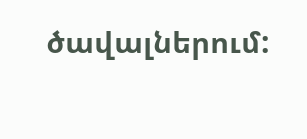ծավալներում: